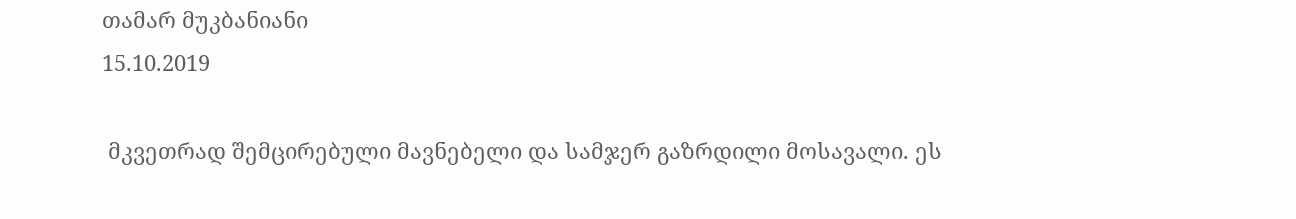თამარ მუკბანიანი
15.10.2019

 მკვეთრად შემცირებული მავნებელი და სამჯერ გაზრდილი მოსავალი. ეს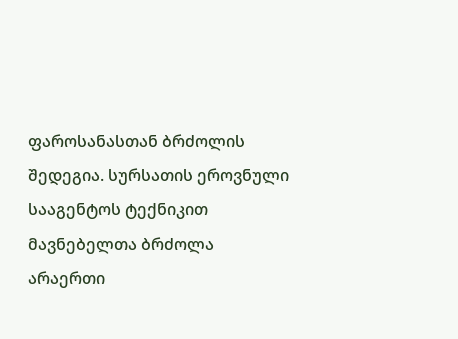ფაროსანასთან ბრძოლის შედეგია. სურსათის ეროვნული სააგენტოს ტექნიკით მავნებელთა ბრძოლა არაერთი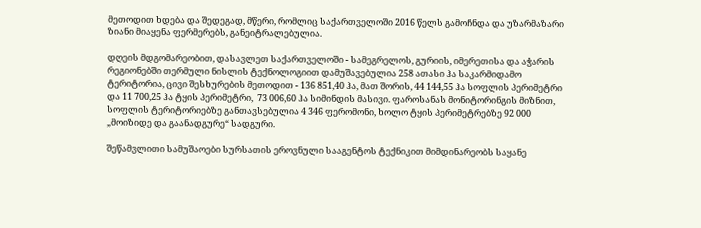მეთოდით ხდება და შედეგად, მწერი, რომლიც საქართველოში 2016 წელს გამოჩნდა და უზარმაზარი ზიანი მიაყენა ფერმერებს, განეიტრალებულია.

დღეის მდგომარეობით, დასავლეთ საქართველოში - სამეგრელოს, გურიის, იმერეთისა და აჭარის რეგიონებში თერმული ნისლის ტექნოლოგიით დამუშავებულია 258 ათასი ჰა საკარმიდამო ტერიტორია, ცივი შესხურების მეთოდით - 136 851,40 ჰა, მათ შორის, 44 144,55 ჰა სოფლის პერიმეტრი და 11 700,25 ჰა ტყის პერიმეტრი,  73 006,60 ჰა სიმინდის მასივი. ფაროსანას მონიტორინგის მიზნით, სოფლის ტერიტორიებზე განთავსებულია 4 346 ფერომონი, ხოლო ტყის პერიმეტრებზე 92 000 „მოიზიდე და გაანადგურე“ სადგური.

შეწამვლითი სამუშაოები სურსათის ეროვნული სააგენტოს ტექნიკით მიმდინარეობს საყანე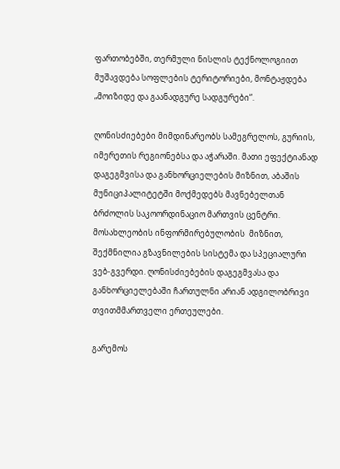ფართობებში, თერმული ნისლის ტექნოლოგიით მუშავდება სოფლების ტერიტორიები, მონტაჟდება „მოიზიდე და გაანადგურე სადგურები“.

ღონისძიებები მიმდინარეობს სამეგრელოს, გურიის, იმერეთის რეგიონებსა და აჭარაში. მათი ეფექტიანად დაგეგმვისა და განხორციელების მიზნით, აბაშის მუნიციპალიტეტში მოქმედებს მავნებელთან ბრძოლის საკოორდინაციო მართვის ცენტრი. მოსახლეობის ინფორმირებულობის  მიზნით, შექმნილია გზავნილების სისტემა და სპეციალური ვებ-გვერდი. ღონისძიებების დაგეგმვასა და განხორციელებაში ჩართულნი არიან ადგილობრივი თვითმმართველი ერთეულები.

გარემოს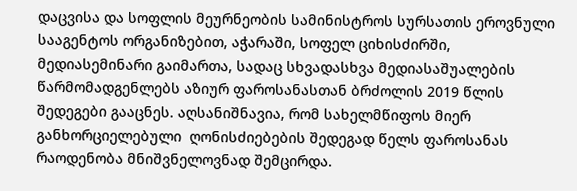დაცვისა და სოფლის მეურნეობის სამინისტროს სურსათის ეროვნული სააგენტოს ორგანიზებით, აჭარაში, სოფელ ციხისძირში, მედიასემინარი გაიმართა, სადაც სხვადასხვა მედიასაშუალების წარმომადგენლებს აზიურ ფაროსანასთან ბრძოლის 2019 წლის შედეგები გააცნეს. აღსანიშნავია, რომ სახელმწიფოს მიერ განხორციელებული  ღონისძიებების შედეგად წელს ფაროსანას რაოდენობა მნიშვნელოვნად შემცირდა.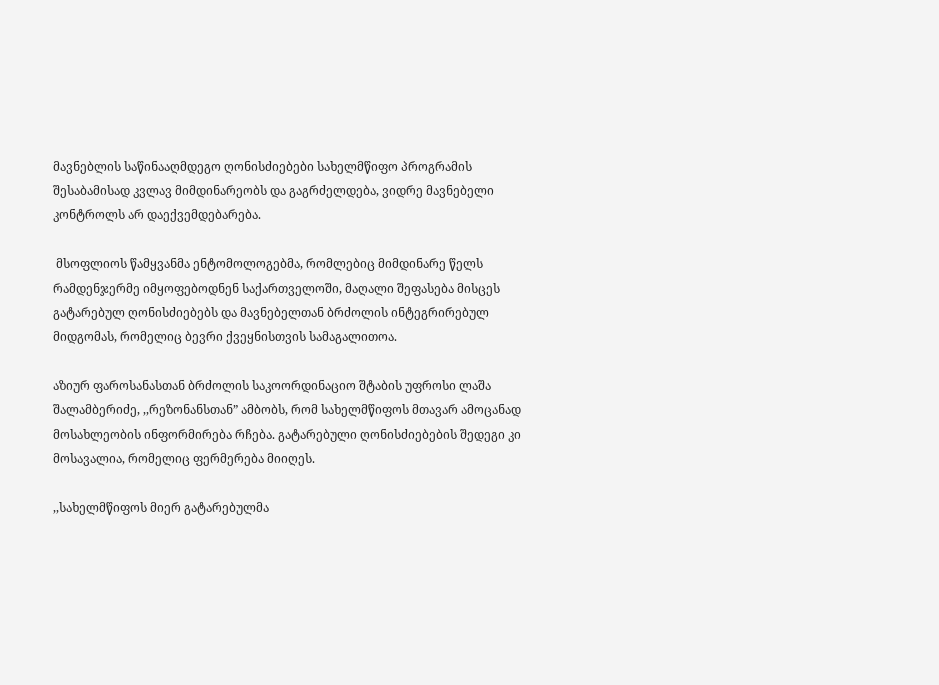მავნებლის საწინააღმდეგო ღონისძიებები სახელმწიფო პროგრამის შესაბამისად კვლავ მიმდინარეობს და გაგრძელდება, ვიდრე მავნებელი კონტროლს არ დაექვემდებარება.

 მსოფლიოს წამყვანმა ენტომოლოგებმა, რომლებიც მიმდინარე წელს რამდენჯერმე იმყოფებოდნენ საქართველოში, მაღალი შეფასება მისცეს  გატარებულ ღონისძიებებს და მავნებელთან ბრძოლის ინტეგრირებულ მიდგომას, რომელიც ბევრი ქვეყნისთვის სამაგალითოა.

აზიურ ფაროსანასთან ბრძოლის საკოორდინაციო შტაბის უფროსი ლაშა შალამბერიძე, ,,რეზონანსთან” ამბობს, რომ სახელმწიფოს მთავარ ამოცანად მოსახლეობის ინფორმირება რჩება. გატარებული ღონისძიებების შედეგი კი მოსავალია, რომელიც ფერმერება მიიღეს.

,,სახელმწიფოს მიერ გატარებულმა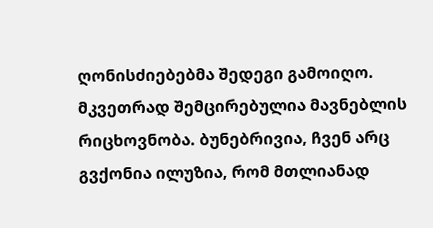ღონისძიებებმა შედეგი გამოიღო. მკვეთრად შემცირებულია მავნებლის რიცხოვნობა. ბუნებრივია, ჩვენ არც გვქონია ილუზია, რომ მთლიანად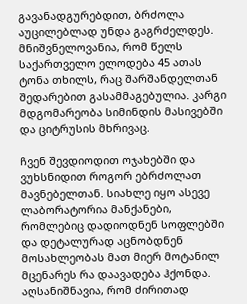გავანადგურებდით, ბრძოლა აუცილებლად უნდა გაგრძელდეს. მნიშვნელოვანია, რომ წელს საქართველო ელოდება 45 ათას ტონა თხილს, რაც შარშანდელთან შედარებით გასამმაგებულია. კარგი მდგომარეობა სიმინდის მასივებში და ციტრუსის მხრივაც.

ჩვენ შევდიოდით ოჯახებში და ვუხსნიდით როგორ ებრძოლათ მავნებელთან. სიახლე იყო ასევე ლაბორატორია მანქანები, რომლებიც დადიოდნენ სოფლებში და დეტალურად აცნობდნენ მოსახლეობას მათ მიერ მოტანილ მცენარეს რა დაავადება ჰქონდა. აღსანიშნავია, რომ ძირითად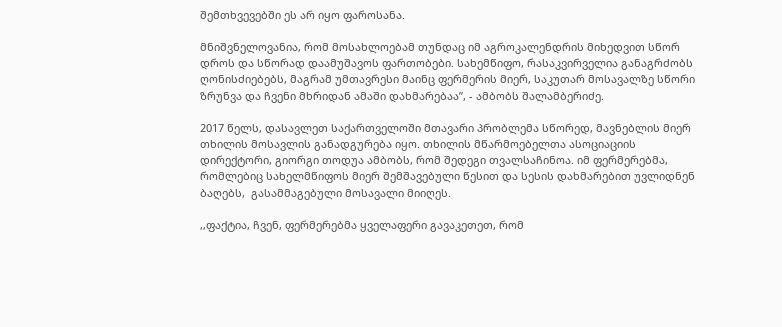შემთხვევებში ეს არ იყო ფაროსანა.

მნიშვნელოვანია, რომ მოსახლოებამ თუნდაც იმ აგროკალენდრის მიხედვით სწორ დროს და სწორად დაამუშავოს ფართობები. სახემწიფო, რასაკვირველია განაგრძობს ღონისძიებებს, მაგრამ უმთავრესი მაინც ფერმერის მიერ, საკუთარ მოსავალზე სწორი ზრუნვა და ჩვენი მხრიდან ამაში დახმარებაა”, - ამბობს შალამბერიძე.

2017 წელს, დასავლეთ საქართველოში მთავარი პრობლემა სწორედ, მავნებლის მიერ თხილის მოსავლის განადგურება იყო. თხილის მწარმოებელთა ასოციაციის დირექტორი, გიორგი თოდუა ამბობს, რომ შედეგი თვალსაჩინოა. იმ ფერმერებმა, რომლებიც სახელმწიფოს მიერ შემშავებული წესით და სესის დახმარებით უვლიდნენ ბაღებს,  გასამმაგებული მოსავალი მიიღეს.

,,ფაქტია, ჩვენ, ფერმერებმა ყველაფერი გავაკეთეთ, რომ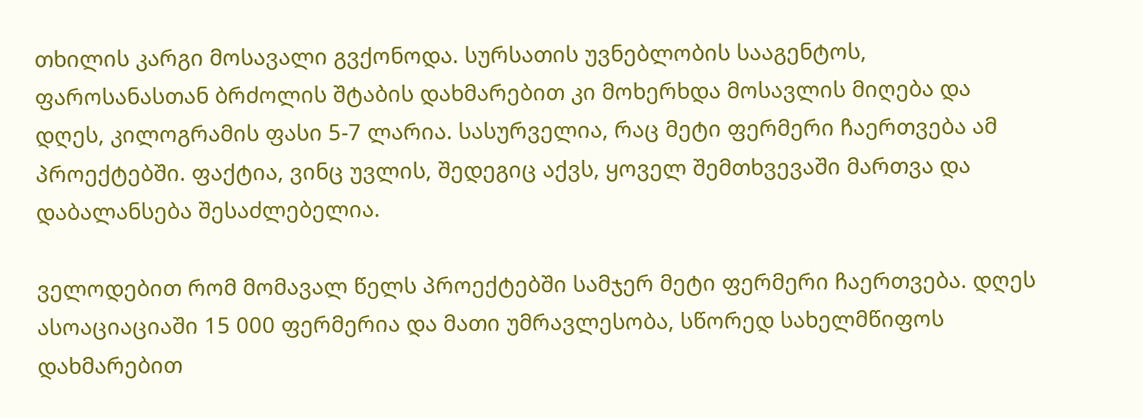თხილის კარგი მოსავალი გვქონოდა. სურსათის უვნებლობის სააგენტოს, ფაროსანასთან ბრძოლის შტაბის დახმარებით კი მოხერხდა მოსავლის მიღება და დღეს, კილოგრამის ფასი 5-7 ლარია. სასურველია, რაც მეტი ფერმერი ჩაერთვება ამ პროექტებში. ფაქტია, ვინც უვლის, შედეგიც აქვს, ყოველ შემთხვევაში მართვა და დაბალანსება შესაძლებელია.

ველოდებით რომ მომავალ წელს პროექტებში სამჯერ მეტი ფერმერი ჩაერთვება. დღეს ასოაციაციაში 15 000 ფერმერია და მათი უმრავლესობა, სწორედ სახელმწიფოს დახმარებით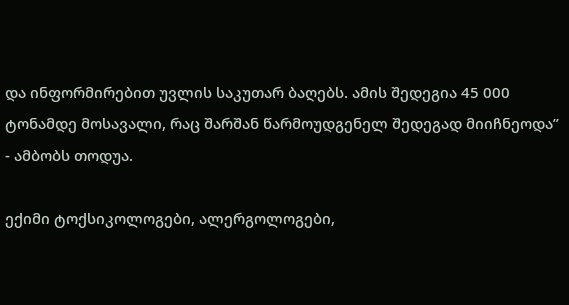და ინფორმირებით უვლის საკუთარ ბაღებს. ამის შედეგია 45 000 ტონამდე მოსავალი, რაც შარშან წარმოუდგენელ შედეგად მიიჩნეოდა” - ამბობს თოდუა.

ექიმი ტოქსიკოლოგები, ალერგოლოგები,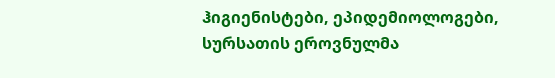ჰიგიენისტები, ეპიდემიოლოგები, სურსათის ეროვნულმა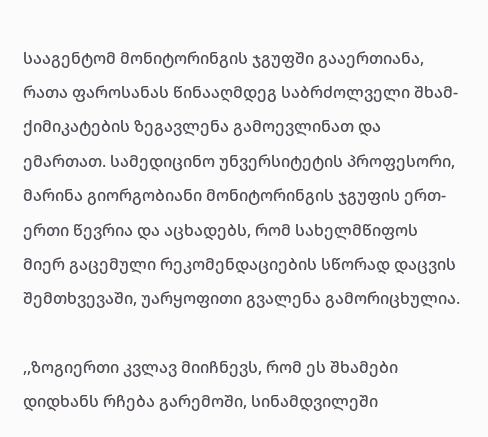სააგენტომ მონიტორინგის ჯგუფში გააერთიანა, რათა ფაროსანას წინააღმდეგ საბრძოლველი შხამ-ქიმიკატების ზეგავლენა გამოევლინათ და ემართათ. სამედიცინო უნვერსიტეტის პროფესორი, მარინა გიორგობიანი მონიტორინგის ჯგუფის ერთ-ერთი წევრია და აცხადებს, რომ სახელმწიფოს მიერ გაცემული რეკომენდაციების სწორად დაცვის შემთხვევაში, უარყოფითი გვალენა გამორიცხულია.

,,ზოგიერთი კვლავ მიიჩნევს, რომ ეს შხამები დიდხანს რჩება გარემოში, სინამდვილეში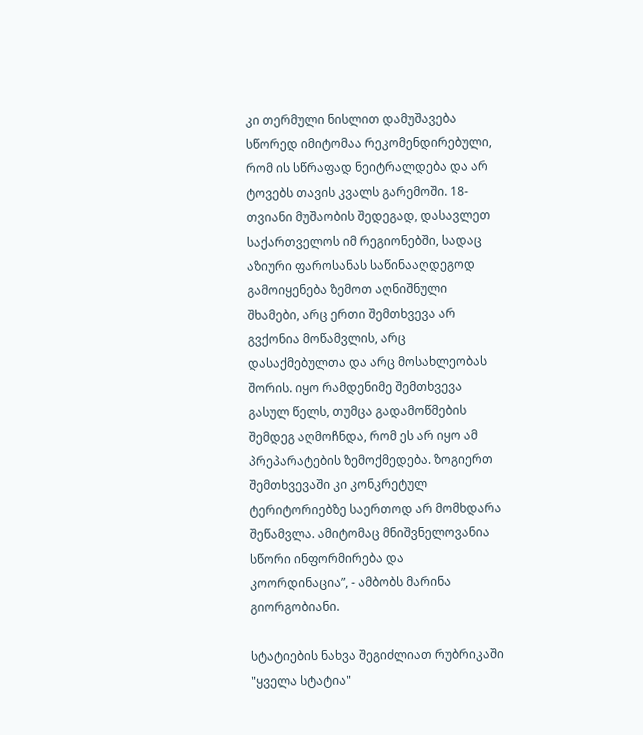კი თერმული ნისლით დამუშავება სწორედ იმიტომაა რეკომენდირებული, რომ ის სწრაფად ნეიტრალდება და არ ტოვებს თავის კვალს გარემოში. 18-თვიანი მუშაობის შედეგად, დასავლეთ საქართველოს იმ რეგიონებში, სადაც აზიური ფაროსანას საწინააღდეგოდ გამოიყენება ზემოთ აღნიშნული შხამები, არც ერთი შემთხვევა არ გვქონია მოწამვლის, არც დასაქმებულთა და არც მოსახლეობას შორის. იყო რამდენიმე შემთხვევა გასულ წელს, თუმცა გადამოწმების შემდეგ აღმოჩნდა, რომ ეს არ იყო ამ პრეპარატების ზემოქმედება. ზოგიერთ შემთხვევაში კი კონკრეტულ ტერიტორიებზე საერთოდ არ მომხდარა შეწამვლა. ამიტომაც მნიშვნელოვანია სწორი ინფორმირება და კოორდინაცია”, - ამბობს მარინა გიორგობიანი.

სტატიების ნახვა შეგიძლიათ რუბრიკაში "ყველა სტატია"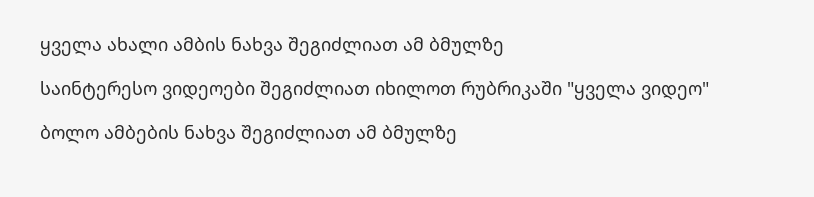ყველა ახალი ამბის ნახვა შეგიძლიათ ამ ბმულზე

საინტერესო ვიდეოები შეგიძლიათ იხილოთ რუბრიკაში "ყველა ვიდეო"

ბოლო ამბების ნახვა შეგიძლიათ ამ ბმულზე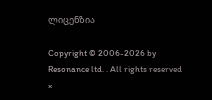ლიცენზია

Copyright © 2006-2026 by Resonance ltd. . All rights reserved
×